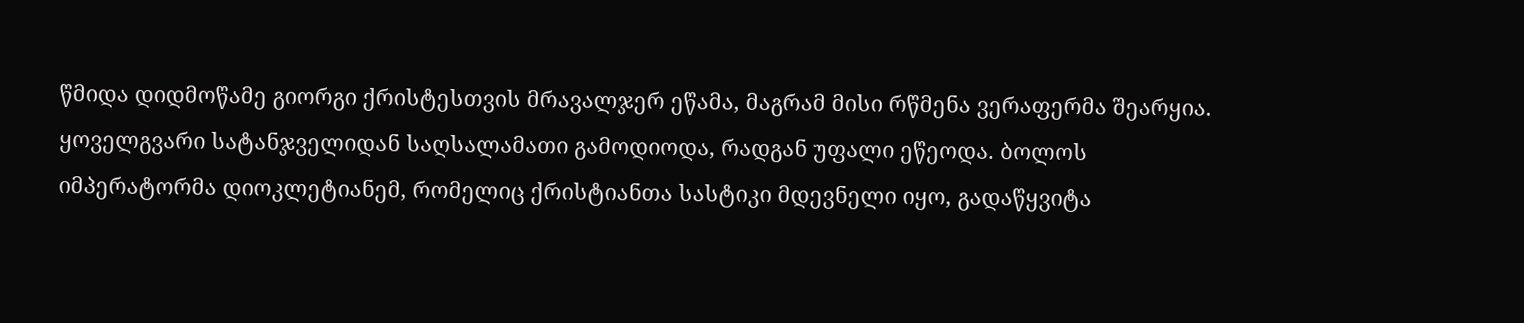წმიდა დიდმოწამე გიორგი ქრისტესთვის მრავალჯერ ეწამა, მაგრამ მისი რწმენა ვერაფერმა შეარყია. ყოველგვარი სატანჯველიდან საღსალამათი გამოდიოდა, რადგან უფალი ეწეოდა. ბოლოს იმპერატორმა დიოკლეტიანემ, რომელიც ქრისტიანთა სასტიკი მდევნელი იყო, გადაწყვიტა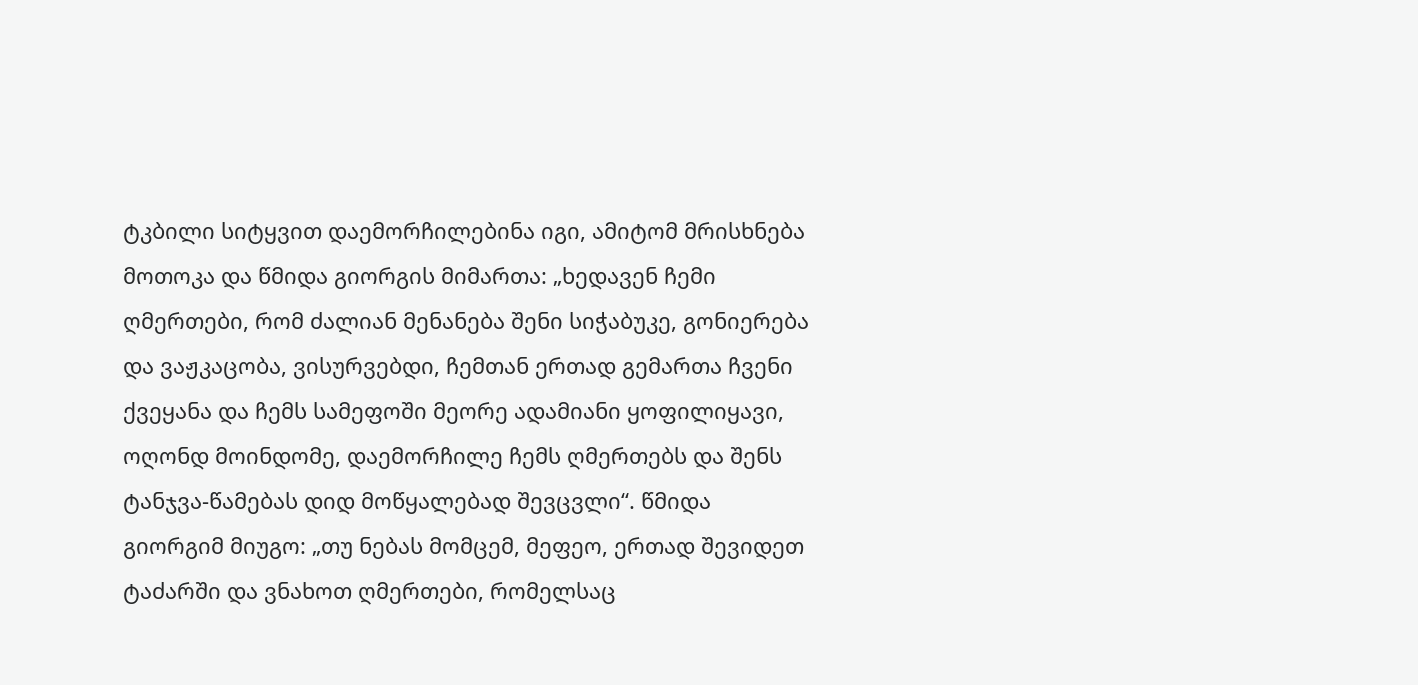ტკბილი სიტყვით დაემორჩილებინა იგი, ამიტომ მრისხნება მოთოკა და წმიდა გიორგის მიმართა: „ხედავენ ჩემი ღმერთები, რომ ძალიან მენანება შენი სიჭაბუკე, გონიერება და ვაჟკაცობა, ვისურვებდი, ჩემთან ერთად გემართა ჩვენი ქვეყანა და ჩემს სამეფოში მეორე ადამიანი ყოფილიყავი, ოღონდ მოინდომე, დაემორჩილე ჩემს ღმერთებს და შენს ტანჯვა-წამებას დიდ მოწყალებად შევცვლი“. წმიდა გიორგიმ მიუგო: „თუ ნებას მომცემ, მეფეო, ერთად შევიდეთ ტაძარში და ვნახოთ ღმერთები, რომელსაც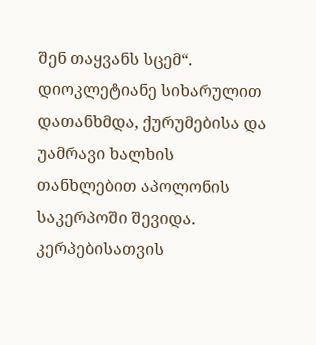შენ თაყვანს სცემ“. დიოკლეტიანე სიხარულით დათანხმდა, ქურუმებისა და უამრავი ხალხის თანხლებით აპოლონის საკერპოში შევიდა. კერპებისათვის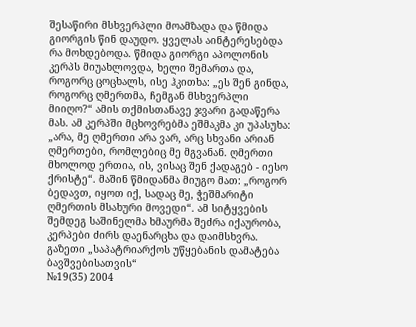შესაწირი მსხვერპლი მოამზადა და წმიდა გიორგის წინ დაუდო. ყველას აინტერესებდა რა მოხდებოდა. წმიდა გიორგი აპოლონის კერპს მიუახლოვდა, ხელი შემართა და, როგორც ცოცხალს, ისე ჰკითხა: „ეს შენ გინდა, როგორც ღმერთმა, ჩემგან მსხვერპლი მიიღო?“ ამის თქმისთანავე ჯვარი გადაწერა მას. ამ კერპში მცხოვრებმა ეშმაკმა კი უპასუხა: „არა, მე ღმერთი არა ვარ, არც სხვანი არიან ღმერთები, რომლებიც მე მგვანან. ღმერთი მხოლოდ ერთია, ის, ვისაც შენ ქადაგებ - იესო ქრისტე“. მაშინ წმიდანმა მიუგო მათ: „როგორ ბედავთ, იყოთ იქ, სადაც მე, ჭეშმარიტი ღმერთის მსახური მოვედი“. ამ სიტყვების შემდეგ საშინელმა ხმაურმა შეძრა იქაურობა, კერპები ძირს დაენარცხა და დაიმსხვრა.
გაზეთი „საპატრიარქოს უწყებანის დამატება
ბავშვებისათვის“
№19(35) 2004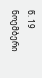წ. 19 ნოემბერი